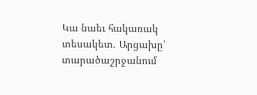Կա նաեւ հակառակ տեսակետ. Արցախը՝ տարածաշրջանում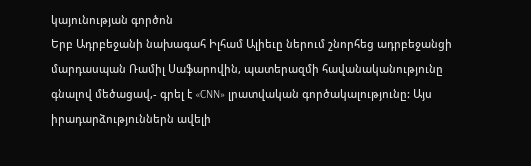կայունության գործոն
Երբ Ադրբեջանի նախագահ Իլհամ Ալիեւը ներում շնորհեց ադրբեջանցի մարդասպան Ռամիլ Սաֆարովին, պատերազմի հավանականությունը գնալով մեծացավ,- գրել է «CNN» լրատվական գործակալությունը: Այս իրադարձություններն ավելի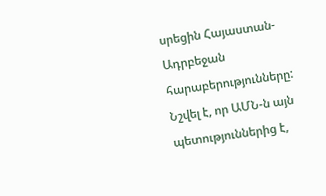սրեցին Հայաստան-Ադրբեջան հարաբերությունները: Նշվել է, որ ԱՄՆ-ն այն պետություններից է,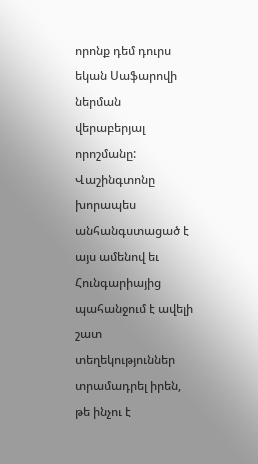որոնք դեմ դուրս եկան Սաֆարովի ներման վերաբերյալ որոշմանը: Վաշինգտոնը խորապես անհանգստացած է այս ամենով եւ Հունգարիայից պահանջում է ավելի շատ տեղեկություններ տրամադրել իրեն, թե ինչու է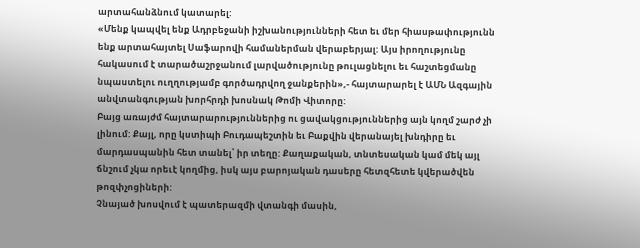արտահանձնում կատարել:
«Մենք կապվել ենք Ադրբեջանի իշխանությունների հետ եւ մեր հիասթափությունն ենք արտահայտել Սաֆարովի համաներման վերաբերյալ: Այս իրողությունը հակասում է տարածաշրջանում լարվածությունը թուլացնելու եւ հաշտեցմանը նպաստելու ուղղությամբ գործադրվող ջանքերին»,- հայտարարել է ԱՄՆ Ազգային անվտանգության խորհրդի խոսնակ Թոմի Վիտորը:
Բայց առայժմ հայտարարություններից ու ցավակցություններից այն կողմ շարժ չի լինում: Քայլ, որը կստիպի Բուդապեշտին եւ Բաքվին վերանայել խնդիրը եւ մարդասպանին հետ տանել՝ իր տեղը: Քաղաքական, տնտեսական կամ մեկ այլ ճնշում չկա որեւէ կողմից, իսկ այս բարոյական դասերը հետզհետե կվերածվեն թոզփչոցիների:
Չնայած խոսվում է պատերազմի վտանգի մասին,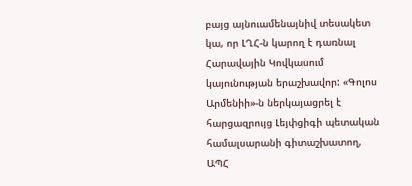բայց այնուամենայնիվ տեսակետ կա, որ ԼՂՀ-ն կարող է դառնալ Հարավային Կովկասում կայունության երաշխավոր: «Գոլոս Արմենիի»-ն ներկայացրել է հարցազրույց Լեյփցիգի պետական համալսարանի գիտաշխատող, ԱՊՀ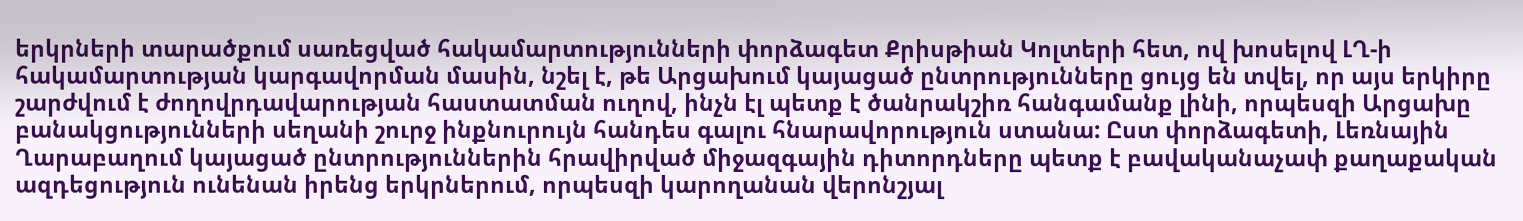երկրների տարածքում սառեցված հակամարտությունների փորձագետ Քրիսթիան Կոլտերի հետ, ով խոսելով ԼՂ-ի հակամարտության կարգավորման մասին, նշել է, թե Արցախում կայացած ընտրությունները ցույց են տվել, որ այս երկիրը շարժվում է ժողովրդավարության հաստատման ուղով, ինչն էլ պետք է ծանրակշիռ հանգամանք լինի, որպեսզի Արցախը բանակցությունների սեղանի շուրջ ինքնուրույն հանդես գալու հնարավորություն ստանա: Ըստ փորձագետի, Լեռնային Ղարաբաղում կայացած ընտրություններին հրավիրված միջազգային դիտորդները պետք է բավականաչափ քաղաքական ազդեցություն ունենան իրենց երկրներում, որպեսզի կարողանան վերոնշյալ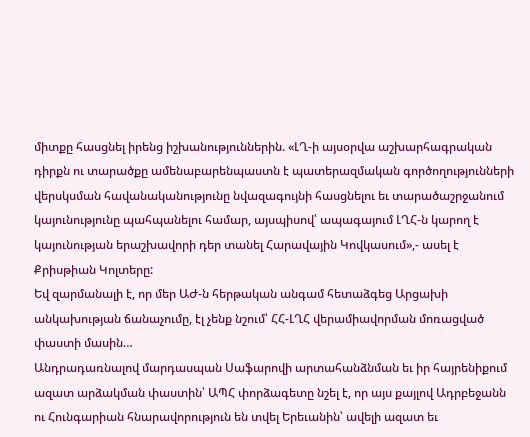միտքը հասցնել իրենց իշխանություններին. «ԼՂ-ի այսօրվա աշխարհագրական դիրքն ու տարածքը ամենաբարենպաստն է պատերազմական գործողությունների վերսկսման հավանականությունը նվազագույնի հասցնելու եւ տարածաշրջանում կայունությունը պահպանելու համար, այսպիսով՝ ապագայում ԼՂՀ-ն կարող է կայունության երաշխավորի դեր տանել Հարավային Կովկասում»,- ասել է Քրիսթիան Կոլտերը:
Եվ զարմանալի է, որ մեր ԱԺ-ն հերթական անգամ հետաձգեց Արցախի անկախության ճանաչումը, էլ չենք նշում՝ ՀՀ-ԼՂՀ վերամիավորման մոռացված փաստի մասին…
Անդրադառնալով մարդասպան Սաֆարովի արտահանձնման եւ իր հայրենիքում ազատ արձակման փաստին՝ ԱՊՀ փորձագետը նշել է, որ այս քայլով Ադրբեջանն ու Հունգարիան հնարավորություն են տվել Երեւանին՝ ավելի ազատ եւ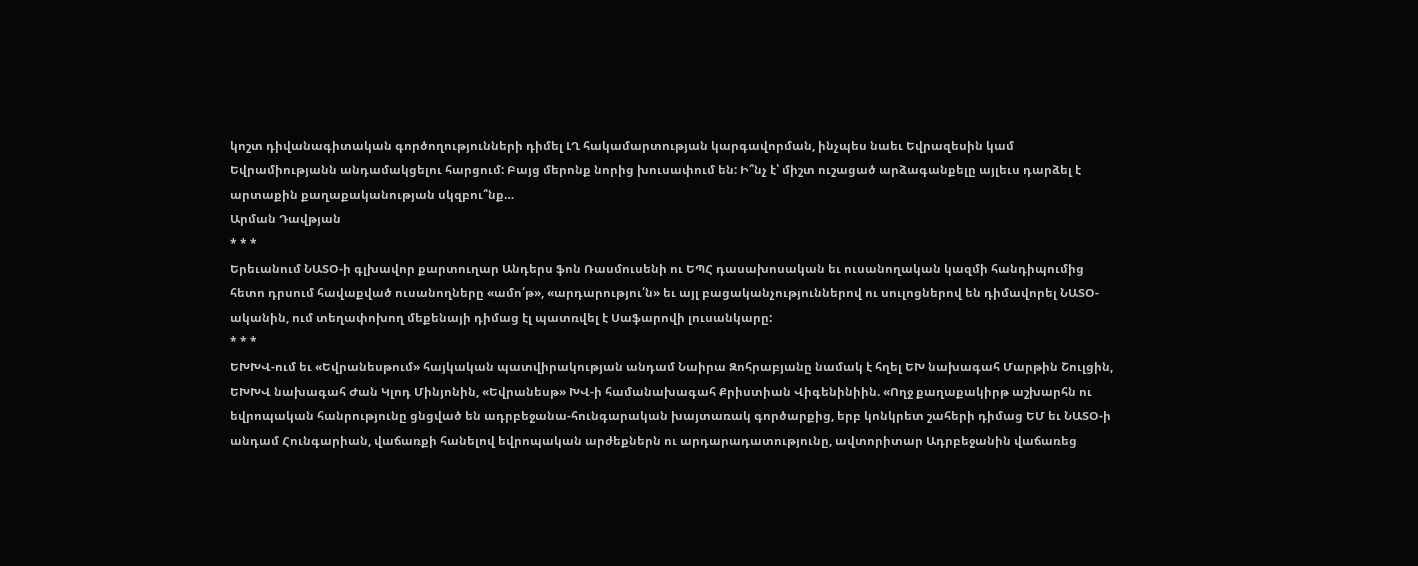կոշտ դիվանագիտական գործողությունների դիմել ԼՂ հակամարտության կարգավորման, ինչպես նաեւ Եվրազեսին կամ Եվրամիությանն անդամակցելու հարցում: Բայց մերոնք նորից խուսափում են: Ի՞նչ է՝ միշտ ուշացած արձագանքելը այլեւս դարձել է արտաքին քաղաքականության սկզբու՞նք…
Արման Դավթյան
* * *
Երեւանում ՆԱՏՕ-ի գլխավոր քարտուղար Անդերս ֆոն Ռասմուսենի ու ԵՊՀ դասախոսական եւ ուսանողական կազմի հանդիպումից հետո դրսում հավաքված ուսանողները «ամո՛թ», «արդարությու՛ն» եւ այլ բացականչություններով ու սուլոցներով են դիմավորել ՆԱՏՕ-ականին, ում տեղափոխող մեքենայի դիմաց էլ պատռվել է Սաֆարովի լուսանկարը:
* * *
ԵԽԽՎ-ում եւ «Եվրանեսթում» հայկական պատվիրակության անդամ Նաիրա Զոհրաբյանը նամակ է հղել ԵԽ նախագահ Մարթին Շուլցին, ԵԽԽՎ նախագահ Ժան Կլոդ Մինյոնին, «Եվրանեսթ» ԽՎ-ի համանախագահ Քրիստիան Վիգենինիին. «Ողջ քաղաքակիրթ աշխարհն ու եվրոպական հանրությունը ցնցված են ադրբեջանա-հունգարական խայտառակ գործարքից, երբ կոնկրետ շահերի դիմաց ԵՄ եւ ՆԱՏՕ-ի անդամ Հունգարիան, վաճառքի հանելով եվրոպական արժեքներն ու արդարադատությունը, ավտորիտար Ադրբեջանին վաճառեց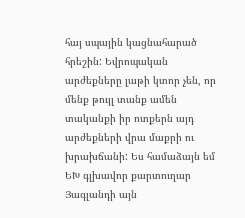հայ սպային կացնահարած հրեշին: Եվրոպական արժեքները լաթի կտոր չեն, որ մենք թույլ տանք ամեն տականքի իր ոտքերն այդ արժեքների վրա մաքրի ու խրախճանի: Ես համաձայն եմ ԵԽ գլխավոր քարտուղար Յագլանդի այն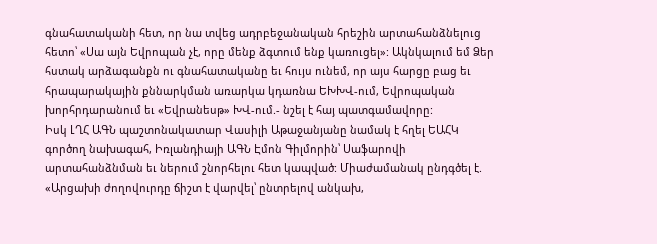գնահատականի հետ, որ նա տվեց ադրբեջանական հրեշին արտահանձնելուց հետո՝ «Սա այն Եվրոպան չէ, որը մենք ձգտում ենք կառուցել»: Ակնկալում եմ Ձեր հստակ արձագանքն ու գնահատականը եւ հույս ունեմ, որ այս հարցը բաց եւ հրապարակային քննարկման առարկա կդառնա ԵԽԽՎ-ում, Եվրոպական խորհրդարանում եւ «Եվրանեսթ» ԽՎ-ում.- նշել է հայ պատգամավորը:
Իսկ ԼՂՀ ԱԳՆ պաշտոնակատար Վասիլի Աթաջանյանը նամակ է հղել ԵԱՀԿ գործող նախագահ, Իռլանդիայի ԱԳՆ Էմոն Գիլմորին՝ Սաֆարովի արտահանձնման եւ ներում շնորհելու հետ կապված: Միաժամանակ ընդգծել է. «Արցախի ժողովուրդը ճիշտ է վարվել՝ ընտրելով անկախ,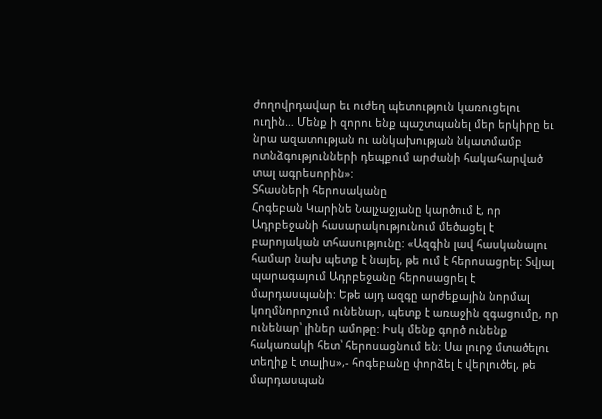ժողովրդավար եւ ուժեղ պետություն կառուցելու ուղին… Մենք ի զորու ենք պաշտպանել մեր երկիրը եւ նրա ազատության ու անկախության նկատմամբ ոտնձգությունների դեպքում արժանի հակահարված տալ ագրեսորին»:
Տհասների հերոսականը
Հոգեբան Կարինե Նալչաջյանը կարծում է, որ Ադրբեջանի հասարակությունում մեծացել է բարոյական տհասությունը: «Ազգին լավ հասկանալու համար նախ պետք է նայել, թե ում է հերոսացրել: Տվյալ պարագայում Ադրբեջանը հերոսացրել է մարդասպանի: Եթե այդ ազգը արժեքային նորմալ կողմնորոշում ունենար, պետք է առաջին զգացումը, որ ունենար՝ լիներ ամոթը: Իսկ մենք գործ ունենք հակառակի հետ՝ հերոսացնում են: Սա լուրջ մտածելու տեղիք է տալիս»,- հոգեբանը փորձել է վերլուծել, թե մարդասպան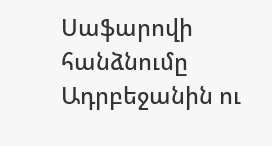Սաֆարովի հանձնումը Ադրբեջանին ու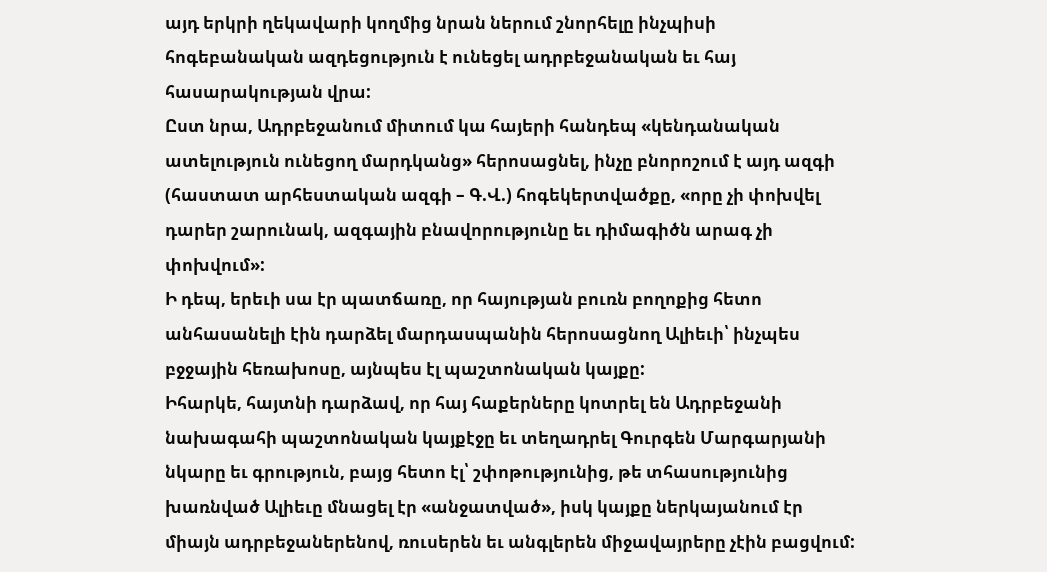այդ երկրի ղեկավարի կողմից նրան ներում շնորհելը ինչպիսի հոգեբանական ազդեցություն է ունեցել ադրբեջանական եւ հայ հասարակության վրա:
Ըստ նրա, Ադրբեջանում միտում կա հայերի հանդեպ «կենդանական ատելություն ունեցող մարդկանց» հերոսացնել, ինչը բնորոշում է այդ ազգի (հաստատ արհեստական ազգի – Գ.Վ.) հոգեկերտվածքը, «որը չի փոխվել դարեր շարունակ, ազգային բնավորությունը եւ դիմագիծն արագ չի փոխվում»:
Ի դեպ, երեւի սա էր պատճառը, որ հայության բուռն բողոքից հետո անհասանելի էին դարձել մարդասպանին հերոսացնող Ալիեւի՝ ինչպես բջջային հեռախոսը, այնպես էլ պաշտոնական կայքը:
Իհարկե, հայտնի դարձավ, որ հայ հաքերները կոտրել են Ադրբեջանի նախագահի պաշտոնական կայքէջը եւ տեղադրել Գուրգեն Մարգարյանի նկարը եւ գրություն, բայց հետո էլ՝ շփոթությունից, թե տհասությունից խառնված Ալիեւը մնացել էր «անջատված», իսկ կայքը ներկայանում էր միայն ադրբեջաներենով, ռուսերեն եւ անգլերեն միջավայրերը չէին բացվում: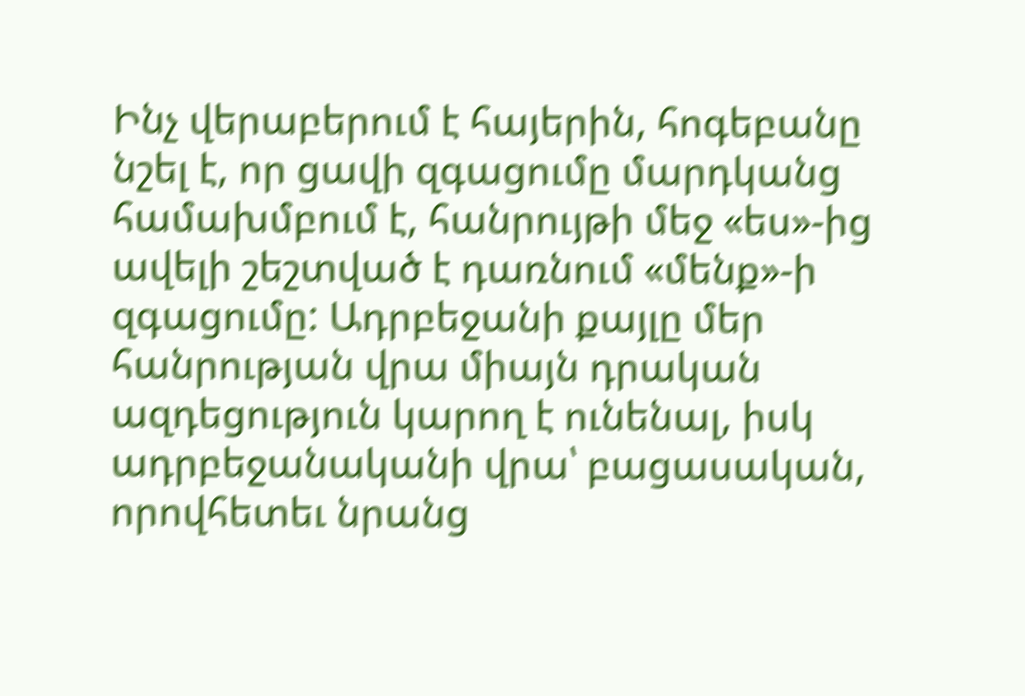Ինչ վերաբերում է հայերին, հոգեբանը նշել է, որ ցավի զգացումը մարդկանց համախմբում է, հանրույթի մեջ «ես»-ից ավելի շեշտված է դառնում «մենք»-ի զգացումը: Ադրբեջանի քայլը մեր հանրության վրա միայն դրական ազդեցություն կարող է ունենալ, իսկ ադրբեջանականի վրա՝ բացասական, որովհետեւ նրանց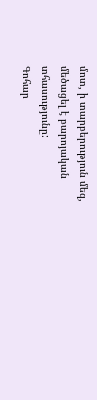մոտ, ի տարբերություն մեզ, մեծացել է բարոյական տհասությունը:
Գոհար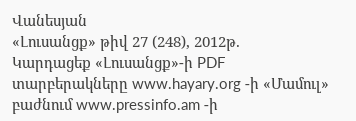Վանեսյան
«Լուսանցք» թիվ 27 (248), 2012թ.
Կարդացեք «Լուսանցք»-ի PDF տարբերակները www.hayary.org -ի «Մամուլ» բաժնում www.pressinfo.am -ի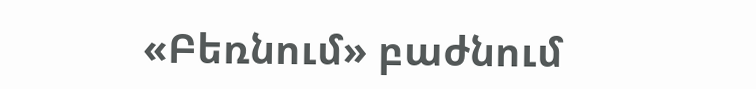«Բեռնում» բաժնում